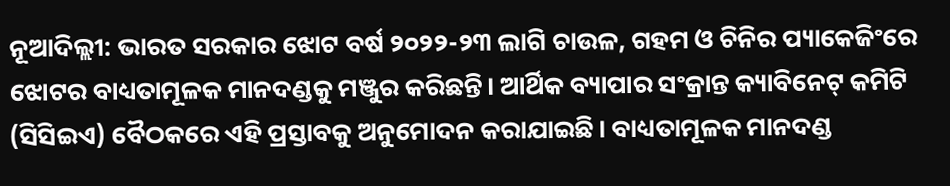ନୂଆଦିଲ୍ଲୀ: ଭାରତ ସରକାର ଝୋଟ ବର୍ଷ ୨୦୨୨-୨୩ ଲାଗି ଚାଉଳ, ଗହମ ଓ ଚିନିର ପ୍ୟାକେଜିଂରେ ଝୋଟର ବାଧ୍ୟତାମୂଳକ ମାନଦଣ୍ଡକୁ ମଞ୍ଜୁର କରିଛନ୍ତି। ଆର୍ଥିକ ବ୍ୟାପାର ସଂକ୍ରାନ୍ତ କ୍ୟାବିନେଟ୍ କମିଟି (ସିସିଇଏ) ବୈଠକରେ ଏହି ପ୍ରସ୍ତାବକୁ ଅନୁମୋଦନ କରାଯାଇଛି। ବାଧ୍ୟତାମୂଳକ ମାନଦଣ୍ଡ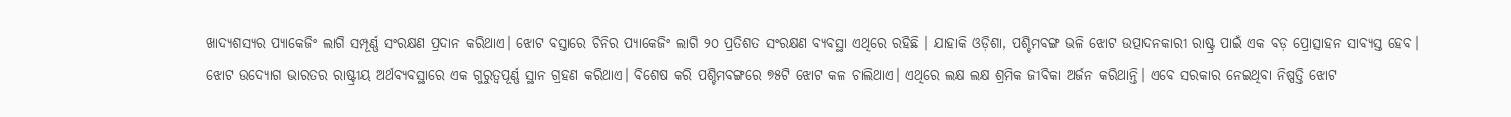ଖାଦ୍ୟଶସ୍ୟର ପ୍ୟାକେଜିଂ ଲାଗି ସମ୍ପୂର୍ଣ୍ଣ ସଂରକ୍ଷଣ ପ୍ରଦାନ କରିଥାଏ। ଝୋଟ ବସ୍ତାରେ ଚିନିର ପ୍ୟାକେଜିଂ ଲାଗି ୨୦ ପ୍ରତିଶତ ସଂରକ୍ଷଣ ବ୍ୟବସ୍ଥା ଏଥିରେ ରହିଛି । ଯାହାକି ଓଡ଼ିଶା, ପଶ୍ଚିମବଙ୍ଗ ଭଳି ଝୋଟ ଉତ୍ପାଦନକାରୀ ରାଷ୍ଟ୍ର ପାଇଁ ଏକ ବଡ଼ ପ୍ରୋତ୍ସାହନ ସାବ୍ୟସ୍ତ ହେବ।
ଝୋଟ ଉଦ୍ୟୋଗ ଭାରତର ରାଷ୍ଟ୍ରୀୟ ଅର୍ଥବ୍ୟବସ୍ଥାରେ ଏକ ଗୁରୁତ୍ବପୂର୍ଣ୍ଣ ସ୍ଥାନ ଗ୍ରହଣ କରିଥାଏ। ବିଶେଷ କରି ପଶ୍ଚିମବଙ୍ଗରେ ୭୫ଟି ଝୋଟ କଳ ଚାଲିଥାଏ। ଏଥିରେ ଲକ୍ଷ ଲକ୍ଷ ଶ୍ରମିକ ଜୀବିକା ଅର୍ଜନ କରିଥାନ୍ତି। ଏବେ ସରକାର ନେଇଥିବା ନିଷ୍ପତ୍ତି ଝୋଟ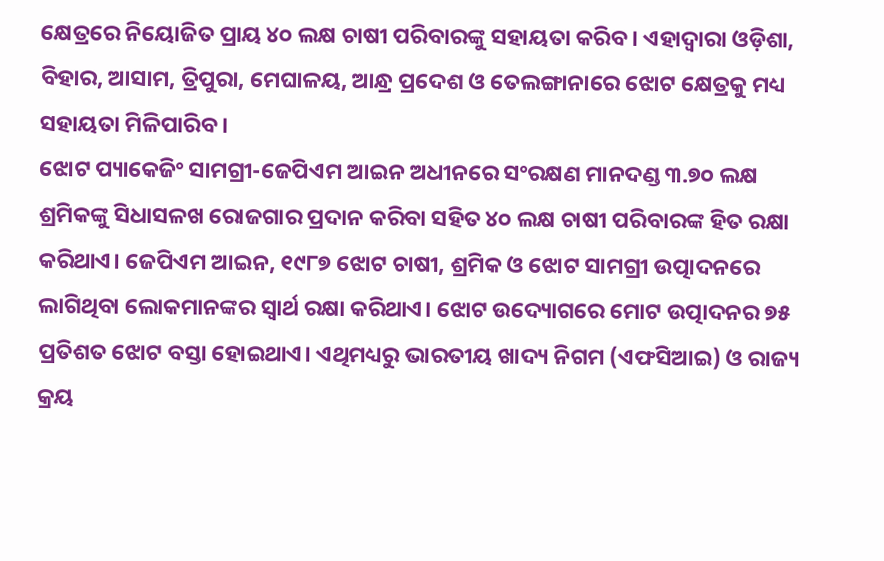କ୍ଷେତ୍ରରେ ନିୟୋଜିତ ପ୍ରାୟ ୪୦ ଲକ୍ଷ ଚାଷୀ ପରିବାରଙ୍କୁ ସହାୟତା କରିବ। ଏହାଦ୍ବାରା ଓଡ଼ିଶା, ବିହାର, ଆସାମ, ତ୍ରିପୁରା, ମେଘାଳୟ, ଆନ୍ଧ୍ର ପ୍ରଦେଶ ଓ ତେଲଙ୍ଗାନାରେ ଝୋଟ କ୍ଷେତ୍ରକୁ ମଧ୍ୟ ସହାୟତା ମିଳିପାରିବ।
ଝୋଟ ପ୍ୟାକେଜିଂ ସାମଗ୍ରୀ-ଜେପିଏମ ଆଇନ ଅଧୀନରେ ସଂରକ୍ଷଣ ମାନଦଣ୍ଡ ୩.୭୦ ଲକ୍ଷ ଶ୍ରମିକଙ୍କୁ ସିଧାସଳଖ ରୋଜଗାର ପ୍ରଦାନ କରିବା ସହିତ ୪୦ ଲକ୍ଷ ଚାଷୀ ପରିବାରଙ୍କ ହିତ ରକ୍ଷା କରିଥାଏ। ଜେପିଏମ ଆଇନ, ୧୯୮୭ ଝୋଟ ଚାଷୀ, ଶ୍ରମିକ ଓ ଝୋଟ ସାମଗ୍ରୀ ଉତ୍ପାଦନରେ ଲାଗିଥିବା ଲୋକମାନଙ୍କର ସ୍ବାର୍ଥ ରକ୍ଷା କରିଥାଏ। ଝୋଟ ଉଦ୍ୟୋଗରେ ମୋଟ ଉତ୍ପାଦନର ୭୫ ପ୍ରତିଶତ ଝୋଟ ବସ୍ତା ହୋଇଥାଏ। ଏଥିମଧ୍ୟରୁ ଭାରତୀୟ ଖାଦ୍ୟ ନିଗମ (ଏଫସିଆଇ) ଓ ରାଜ୍ୟ କ୍ରୟ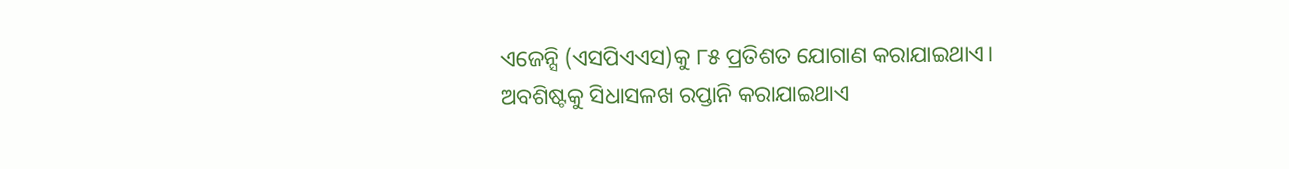ଏଜେନ୍ସି (ଏସପିଏଏସ)କୁ ୮୫ ପ୍ରତିଶତ ଯୋଗାଣ କରାଯାଇଥାଏ। ଅବଶିଷ୍ଟକୁ ସିଧାସଳଖ ରପ୍ତାନି କରାଯାଇଥାଏ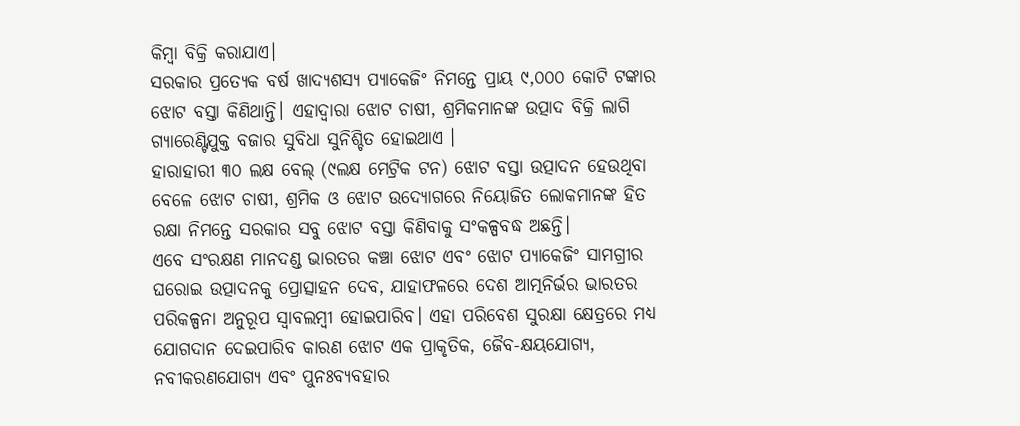କିମ୍ବା ବିକ୍ରି କରାଯାଏ।
ସରକାର ପ୍ରତ୍ୟେକ ବର୍ଷ ଖାଦ୍ୟଶସ୍ୟ ପ୍ୟାକେଜିଂ ନିମନ୍ତେ ପ୍ରାୟ ୯,୦୦୦ କୋଟି ଟଙ୍କାର ଝୋଟ ବସ୍ତା କିଣିଥାନ୍ତି। ଏହାଦ୍ବାରା ଝୋଟ ଚାଷୀ, ଶ୍ରମିକମାନଙ୍କ ଉତ୍ପାଦ ବିକ୍ରି ଲାଗି ଗ୍ୟାରେଣ୍ଟିଯୁକ୍ତ ବଜାର ସୁବିଧା ସୁନିଶ୍ଚିତ ହୋଇଥାଏ ।
ହାରାହାରୀ ୩୦ ଲକ୍ଷ ବେଲ୍ (୯ଲକ୍ଷ ମେଟ୍ରିକ ଟନ) ଝୋଟ ବସ୍ତା ଉତ୍ପାଦନ ହେଉଥିବା ବେଳେ ଝୋଟ ଚାଷୀ, ଶ୍ରମିକ ଓ ଝୋଟ ଉଦ୍ୟୋଗରେ ନିୟୋଜିତ ଲୋକମାନଙ୍କ ହିତ ରକ୍ଷା ନିମନ୍ତେ ସରକାର ସବୁ ଝୋଟ ବସ୍ତା କିଣିବାକୁ ସଂକଳ୍ପବଦ୍ଧ ଅଛନ୍ତି।
ଏବେ ସଂରକ୍ଷଣ ମାନଦଣ୍ଡ ଭାରତର କଞ୍ଚା ଝୋଟ ଏବଂ ଝୋଟ ପ୍ୟାକେଜିଂ ସାମଗ୍ରୀର ଘରୋଇ ଉତ୍ପାଦନକୁ ପ୍ରୋତ୍ସାହନ ଦେବ, ଯାହାଫଳରେ ଦେଶ ଆତ୍ମନିର୍ଭର ଭାରତର ପରିକଳ୍ପନା ଅନୁରୂପ ସ୍ବାବଲମ୍ବୀ ହୋଇପାରିବ। ଏହା ପରିବେଶ ସୁରକ୍ଷା କ୍ଷେତ୍ରରେ ମଧ୍ୟ ଯୋଗଦାନ ଦେଇପାରିବ କାରଣ ଝୋଟ ଏକ ପ୍ରାକୃତିକ, ଜୈବ-କ୍ଷୟଯୋଗ୍ୟ, ନବୀକରଣଯୋଗ୍ୟ ଏବଂ ପୁନଃବ୍ୟବହାର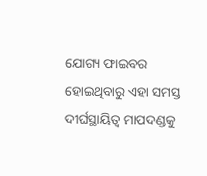ଯୋଗ୍ୟ ଫାଇବର ହୋଇଥିବାରୁ ଏହା ସମସ୍ତ ଦୀର୍ଘସ୍ଥାୟିତ୍ବ ମାପଦଣ୍ଡକୁ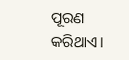ପୂରଣ କରିଥାଏ।